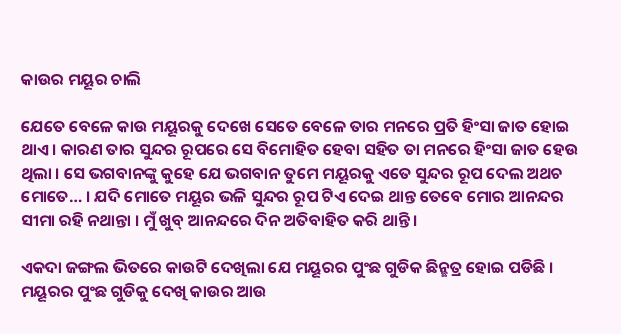କାଉର ମୟୂର ଚାଲି

ଯେତେ ବେଳେ କାଉ ମୟୂରକୁ ଦେଖେ ସେତେ ବେଳେ ତାର ମନରେ ପ୍ରତି ହିଂସା ଜାତ ହୋଇ ଥାଏ । କାରଣ ତାର ସୁନ୍ଦର ରୂପରେ ସେ ବିମୋହିତ ହେବା ସହିତ ତା ମନରେ ହିଂସା ଜାତ ହେଉ ଥିଲା । ସେ ଭଗବାନଙ୍କୁ କୁହେ ଯେ ଭଗବାନ ତୁମେ ମୟୂରକୁ ଏତେ ସୁନ୍ଦର ରୂପ ଦେଲ ଅଥଚ ମୋତେ… । ଯଦି ମୋତେ ମୟୂର ଭଳି ସୁନ୍ଦର ରୂପ ଟିଏ ଦେଇ ଥାନ୍ତ ତେବେ ମୋର ଆନନ୍ଦର ସୀମା ରହି ନଥାନ୍ତା । ମୁଁ ଖୁବ୍ ଆନନ୍ଦରେ ଦିନ ଅତିବାହିତ କରି ଥାନ୍ତି ।

ଏକଦା ଜଙ୍ଗଲ ଭିତରେ କାଉଟି ଦେଖିଲା ଯେ ମୟୂରର ପୁଂଛ ଗୁଡିକ ଛିନ୍ଛତ୍ର ହୋଇ ପଡିଛି । ମୟୂରର ପୁଂଛ ଗୁଡିକୁ ଦେଖି କାଉର ଆଉ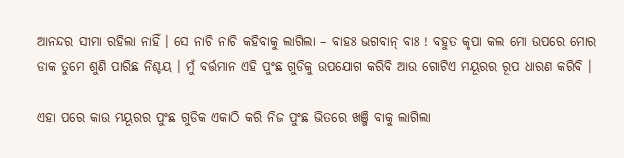ଆନନ୍ଦର ସୀମା ରହିଲା ନାହିଁ । ସେ ନାଚି ନାଚି କହିବାକୁ ଲାଗିଲା – ବାହଃ ଭଗବାନ୍ ବାଃ ! ବହୁତ କୃପା କଲ ମୋ ଉପରେ ମୋର ଡାକ ତୁମେ ଶୁଣି ପାରିଛ ନିଶ୍ଚୟ । ମୁଁ ବର୍ତ୍ତମାନ ଏହି ପୁଂଛ ଗୁଡିକୁ ଉପଯୋଗ କରିବି ଆଉ ଗୋଟିଏ ମୟୂରର ରୂପ ଧାରଣ କରିବି ।

ଏହା ପରେ କାଉ ମୟୂରର ପୁଂଛ ଗୁଡିକ ଏକାଠି କରି ନିଜ ପୁଂଛ ଭିତରେ ଖଞ୍ଜି ବାକୁ ଲାଗିଲା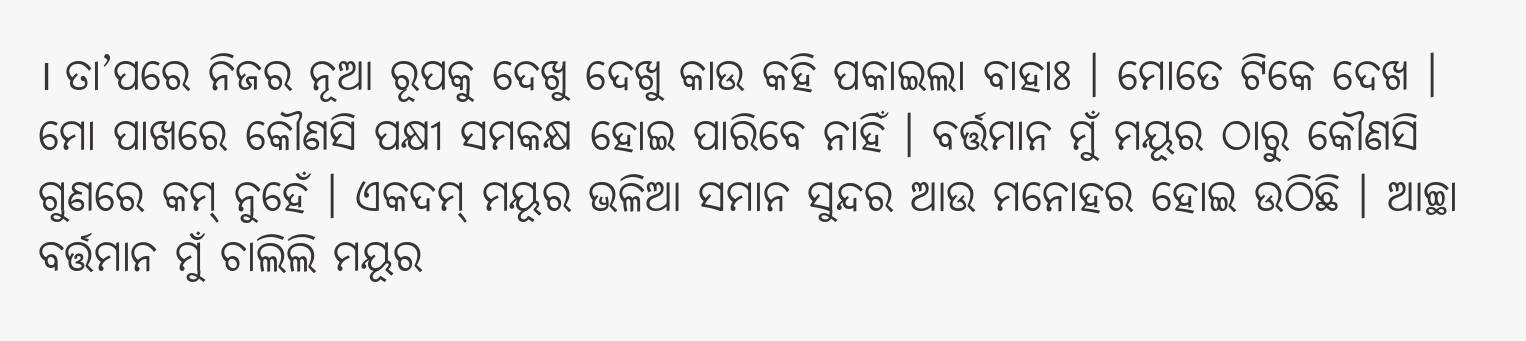। ତା’ପରେ ନିଜର ନୂଆ ରୂପକୁ ଦେଖୁ ଦେଖୁ କାଉ କହି ପକାଇଲା ବାହାଃ । ମୋତେ ଟିକେ ଦେଖ । ମୋ ପାଖରେ କୌଣସି ପକ୍ଷୀ ସମକକ୍ଷ ହୋଇ ପାରିବେ ନାହିଁ । ବର୍ତ୍ତମାନ ମୁଁ ମୟୂର ଠାରୁ କୌଣସି ଗୁଣରେ କମ୍ ନୁହେଁ । ଏକଦମ୍ ମୟୂର ଭଳିଆ ସମାନ ସୁନ୍ଦର ଆଉ ମନୋହର ହୋଇ ଉଠିଛି । ଆଚ୍ଛା ବର୍ତ୍ତମାନ ମୁଁ ଚାଲିଲି ମୟୂର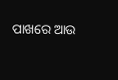ପାଖରେ ଆଉ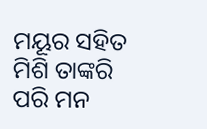ମୟୂର ସହିତ ମିଶି ତାଙ୍କରି ପରି ମନ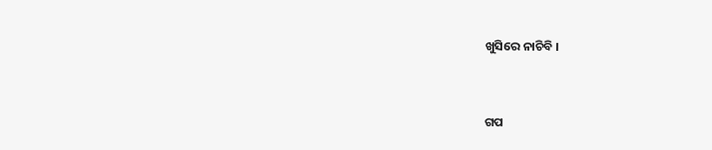ଖୁସିରେ ନାଚିବି ।


ଗପ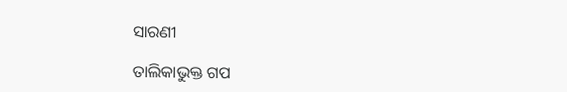ସାରଣୀ

ତାଲିକାଭୁକ୍ତ ଗପ